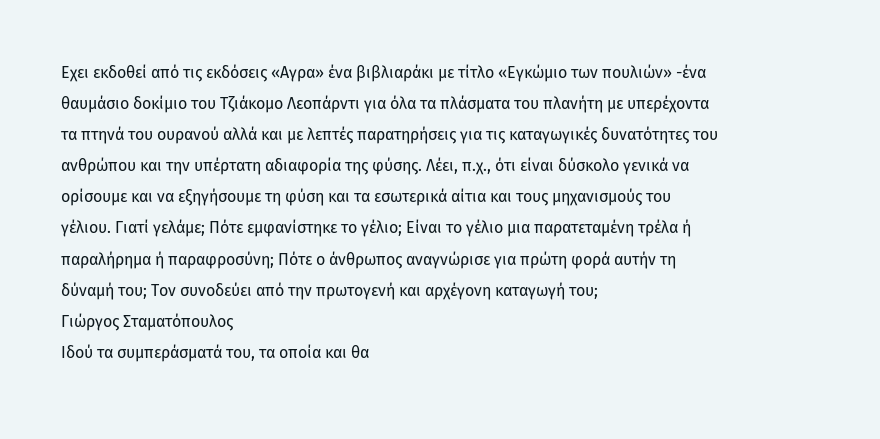Εχει εκδοθεί από τις εκδόσεις «Αγρα» ένα βιβλιαράκι με τίτλο «Εγκώμιο των πουλιών» -ένα θαυμάσιο δοκίμιο του Τζιάκομο Λεοπάρντι για όλα τα πλάσματα του πλανήτη με υπερέχοντα τα πτηνά του ουρανού αλλά και με λεπτές παρατηρήσεις για τις καταγωγικές δυνατότητες του ανθρώπου και την υπέρτατη αδιαφορία της φύσης. Λέει, π.χ., ότι είναι δύσκολο γενικά να ορίσουμε και να εξηγήσουμε τη φύση και τα εσωτερικά αίτια και τους μηχανισμούς του γέλιου. Γιατί γελάμε; Πότε εμφανίστηκε το γέλιο; Είναι το γέλιο μια παρατεταμένη τρέλα ή παραλήρημα ή παραφροσύνη; Πότε ο άνθρωπος αναγνώρισε για πρώτη φορά αυτήν τη δύναμή του; Τον συνοδεύει από την πρωτογενή και αρχέγονη καταγωγή του;
Γιώργος Σταματόπουλος
Ιδού τα συμπεράσματά του, τα οποία και θα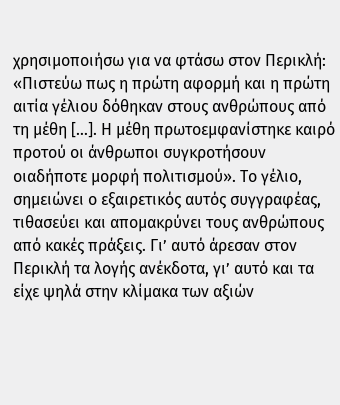χρησιμοποιήσω για να φτάσω στον Περικλή: «Πιστεύω πως η πρώτη αφορμή και η πρώτη αιτία γέλιου δόθηκαν στους ανθρώπους από τη μέθη […]. Η μέθη πρωτοεμφανίστηκε καιρό προτού οι άνθρωποι συγκροτήσουν οιαδήποτε μορφή πολιτισμού». Το γέλιο, σημειώνει ο εξαιρετικός αυτός συγγραφέας, τιθασεύει και απομακρύνει τους ανθρώπους από κακές πράξεις. Γι’ αυτό άρεσαν στον Περικλή τα λογής ανέκδοτα, γι’ αυτό και τα είχε ψηλά στην κλίμακα των αξιών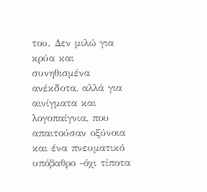του. Δεν μιλώ για κρύα και συνηθισμένα ανέκδοτα, αλλά για αινίγματα και λογοπαίγνια, που απαιτούσαν οξύνοια και ένα πνευματικό υπόβαθρο -όχι τίποτα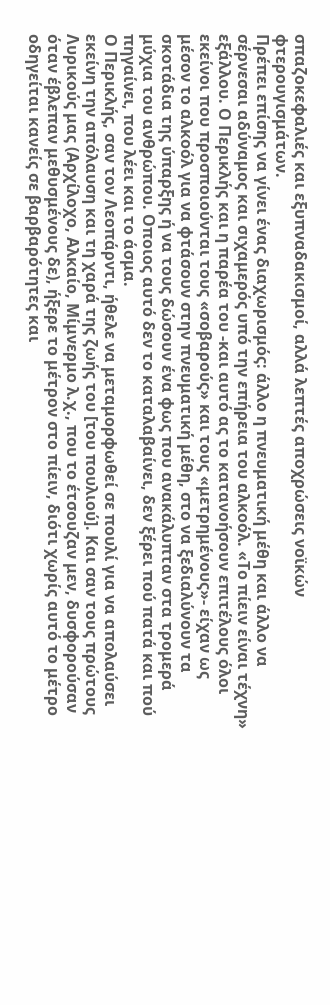σπαζοκεφαλιές και εξυπναδακισμοί, αλλά λεπτές αποχρώσεις νοϊκών φτερουγισμάτων.
Πρέπει επίσης να γίνει ένας διαχωρισμός: άλλο η πνευματική μέθη και άλλο να σέρνεσαι αδύναμος και σιχαμερός υπό την επήρεια του αλκοόλ. «Το πίειν είναι τέχνη» εξάλλου. Ο Περικλής και η παρέα του -και αυτό ας το κατανοήσουν επιτέλους όλοι εκείνοι που προσποιούνται τους «σοβαρούς» και τους «μετρημένους»- είχαν ως μέσον το αλκοόλ για να φτάσουν στην πνευματική μέθη, στο να ξεδιαλύνουν τα σκοτάδια της ύπαρξης ή να τους δώσουν ένα φως που ανακάλυπταν στα τρομερά μύχια του ανθρώπου. Οποιος αυτό δεν το καταλαβαίνει, δεν ξέρει πού πατά και πού πηγαίνει, που λέει και το άσμα.
Ο Περικλής, σαν τον Λεοπάρντι, ήθελε να μεταμορφωθεί σε πουλί για να απολαύσει εκείνη την απόλαυση και τη χαρά της ζωής του [του πουλιού]. Και σαν τους πρώτους Λυρικούς μας (Αρχίλοχο, Αλκαίο, Μίμνερμο λ.χ., που το έτσουζαν μεν, δυσφορούσαν όταν έβλεπαν μεθυσμένους δε), ήξερε το μέτρον στο πίειν, διότι χωρίς αυτό το μέτρο οδηγείται κανείς σε βαρβαρότητες και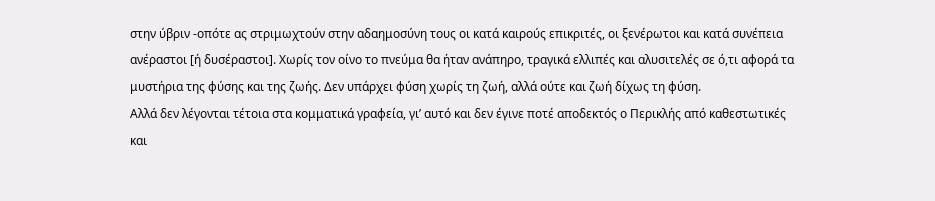στην ύβριν -οπότε ας στριμωχτούν στην αδαημοσύνη τους οι κατά καιρούς επικριτές, οι ξενέρωτοι και κατά συνέπεια ανέραστοι [ή δυσέραστοι]. Χωρίς τον οίνο το πνεύμα θα ήταν ανάπηρο, τραγικά ελλιπές και αλυσιτελές σε ό,τι αφορά τα μυστήρια της φύσης και της ζωής. Δεν υπάρχει φύση χωρίς τη ζωή, αλλά ούτε και ζωή δίχως τη φύση.
Αλλά δεν λέγονται τέτοια στα κομματικά γραφεία, γι’ αυτό και δεν έγινε ποτέ αποδεκτός ο Περικλής από καθεστωτικές και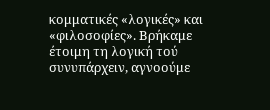κομματικές «λογικές» και «φιλοσοφίες». Βρήκαμε έτοιμη τη λογική τού συνυπάρχειν, αγνοούμε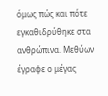όμως πώς και πότε εγκαθιδρύθηκε στα ανθρώπινα. Μεθύων έγραφε ο μέγας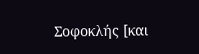Σοφοκλής [και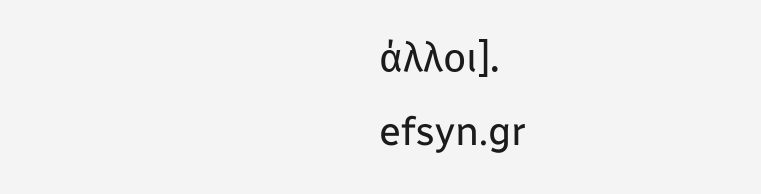άλλοι].
efsyn.gr